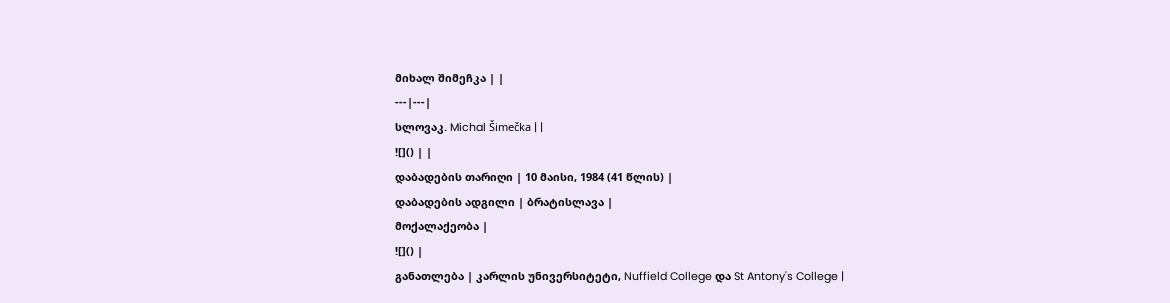მიხალ შიმეჩკა | |
---|---|
სლოვაკ. Michal Šimečka | |
![]() | |
დაბადების თარიღი | 10 მაისი, 1984 (41 წლის) |
დაბადების ადგილი | ბრატისლავა |
მოქალაქეობა |
![]() |
განათლება | კარლის უნივერსიტეტი, Nuffield College და St Antony's College |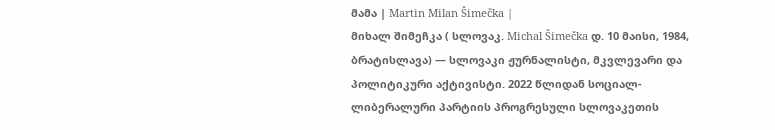მამა | Martin Milan Šimečka |
მიხალ შიმეჩკა ( სლოვაკ. Michal Šimečka დ. 10 მაისი, 1984, ბრატისლავა) — სლოვაკი ჟურნალისტი, მკვლევარი და პოლიტიკური აქტივისტი. 2022 წლიდან სოციალ-ლიბერალური პარტიის პროგრესული სლოვაკეთის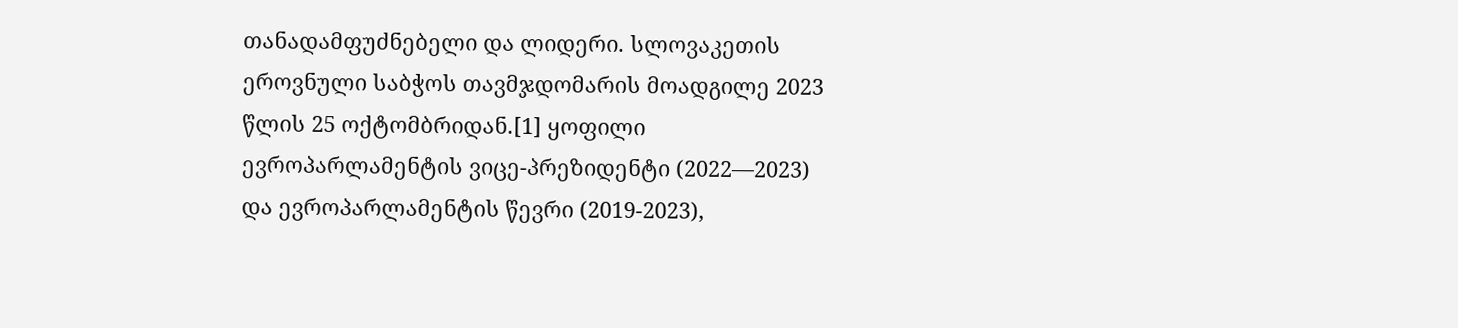თანადამფუძნებელი და ლიდერი. სლოვაკეთის ეროვნული საბჭოს თავმჯდომარის მოადგილე 2023 წლის 25 ოქტომბრიდან.[1] ყოფილი ევროპარლამენტის ვიცე-პრეზიდენტი (2022—2023) და ევროპარლამენტის წევრი (2019-2023),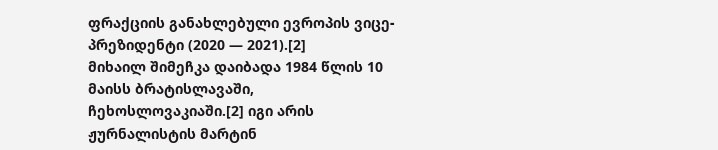ფრაქციის განახლებული ევროპის ვიცე-პრეზიდენტი (2020 — 2021).[2]
მიხაილ შიმეჩკა დაიბადა 1984 წლის 10 მაისს ბრატისლავაში, ჩეხოსლოვაკიაში.[2] იგი არის ჟურნალისტის მარტინ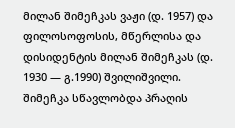მილან შიმეჩკას ვაჟი (დ. 1957) და ფილოსოფოსის, მწერლისა და დისიდენტის მილან შიმეჩკას (დ. 1930 — გ.1990) შვილიშვილი.
შიმეჩკა სწავლობდა პრაღის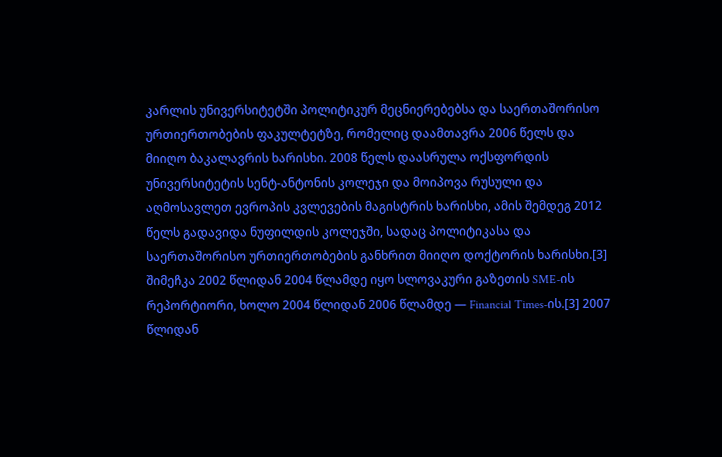კარლის უნივერსიტეტში პოლიტიკურ მეცნიერებებსა და საერთაშორისო ურთიერთობების ფაკულტეტზე, რომელიც დაამთავრა 2006 წელს და მიიღო ბაკალავრის ხარისხი. 2008 წელს დაასრულა ოქსფორდის უნივერსიტეტის სენტ-ანტონის კოლეჯი და მოიპოვა რუსული და აღმოსავლეთ ევროპის კვლევების მაგისტრის ხარისხი, ამის შემდეგ 2012 წელს გადავიდა ნუფილდის კოლეჯში, სადაც პოლიტიკასა და საერთაშორისო ურთიერთობების განხრით მიიღო დოქტორის ხარისხი.[3]
შიმეჩკა 2002 წლიდან 2004 წლამდე იყო სლოვაკური გაზეთის SME-ის რეპორტიორი, ხოლო 2004 წლიდან 2006 წლამდე — Financial Times-ის.[3] 2007 წლიდან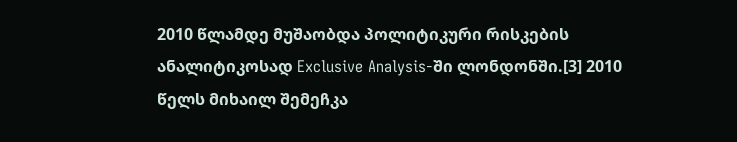2010 წლამდე მუშაობდა პოლიტიკური რისკების ანალიტიკოსად Exclusive Analysis-ში ლონდონში.[3] 2010 წელს მიხაილ შემეჩკა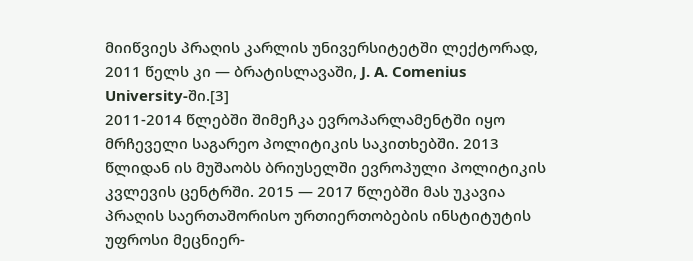მიიწვიეს პრაღის კარლის უნივერსიტეტში ლექტორად, 2011 წელს კი — ბრატისლავაში, J. A. Comenius University-ში.[3]
2011-2014 წლებში შიმეჩკა ევროპარლამენტში იყო მრჩეველი საგარეო პოლიტიკის საკითხებში. 2013 წლიდან ის მუშაობს ბრიუსელში ევროპული პოლიტიკის კვლევის ცენტრში. 2015 — 2017 წლებში მას უკავია პრაღის საერთაშორისო ურთიერთობების ინსტიტუტის უფროსი მეცნიერ-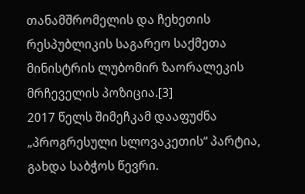თანამშრომელის და ჩეხეთის რესპუბლიკის საგარეო საქმეთა მინისტრის ლუბომირ ზაორალეკის მრჩეველის პოზიცია.[3]
2017 წელს შიმეჩკამ დააფუძნა „პროგრესული სლოვაკეთის“ პარტია, გახდა საბჭოს წევრი.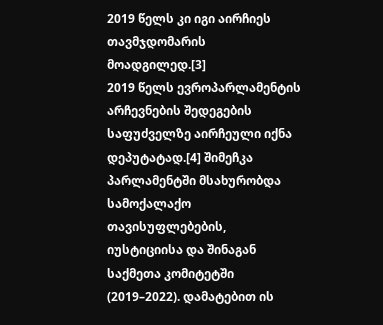2019 წელს კი იგი აირჩიეს თავმჯდომარის მოადგილედ.[3]
2019 წელს ევროპარლამენტის არჩევნების შედეგების საფუძველზე აირჩეული იქნა დეპუტატად.[4] შიმეჩკა პარლამენტში მსახურობდა სამოქალაქო თავისუფლებების, იუსტიციისა და შინაგან საქმეთა კომიტეტში (2019–2022). დამატებით ის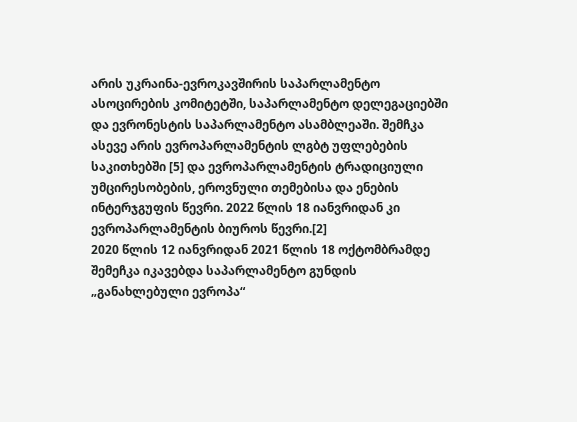არის უკრაინა-ევროკავშირის საპარლამენტო ასოცირების კომიტეტში, საპარლამენტო დელეგაციებში და ევრონესტის საპარლამენტო ასამბლეაში. შემჩკა ასევე არის ევროპარლამენტის ლგბტ უფლებების საკითხებში [5] და ევროპარლამენტის ტრადიციული უმცირესობების, ეროვნული თემებისა და ენების ინტერჯგუფის წევრი. 2022 წლის 18 იანვრიდან კი ევროპარლამენტის ბიუროს წევრი.[2]
2020 წლის 12 იანვრიდან 2021 წლის 18 ოქტომბრამდე შემეჩკა იკავებდა საპარლამენტო გუნდის „განახლებული ევროპა“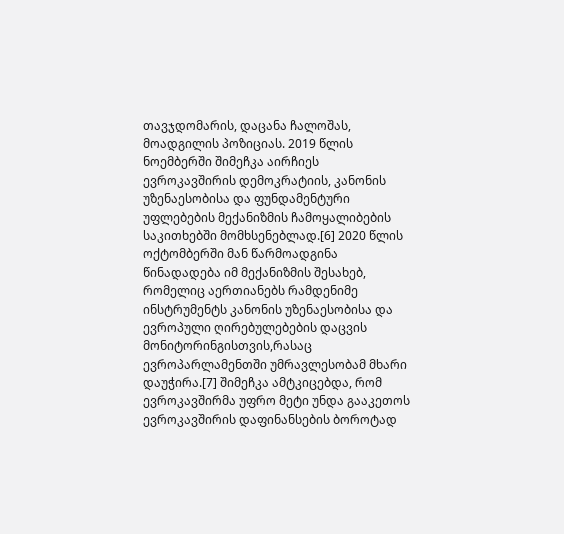თავჯდომარის, დაცანა ჩალოშას, მოადგილის პოზიციას. 2019 წლის ნოემბერში შიმეჩკა აირჩიეს ევროკავშირის დემოკრატიის, კანონის უზენაესობისა და ფუნდამენტური უფლებების მექანიზმის ჩამოყალიბების საკითხებში მომხსენებლად.[6] 2020 წლის ოქტომბერში მან წარმოადგინა წინადადება იმ მექანიზმის შესახებ, რომელიც აერთიანებს რამდენიმე ინსტრუმენტს კანონის უზენაესობისა და ევროპული ღირებულებების დაცვის მონიტორინგისთვის,რასაც ევროპარლამენთში უმრავლესობამ მხარი დაუჭირა.[7] შიმეჩკა ამტკიცებდა, რომ ევროკავშირმა უფრო მეტი უნდა გააკეთოს ევროკავშირის დაფინანსების ბოროტად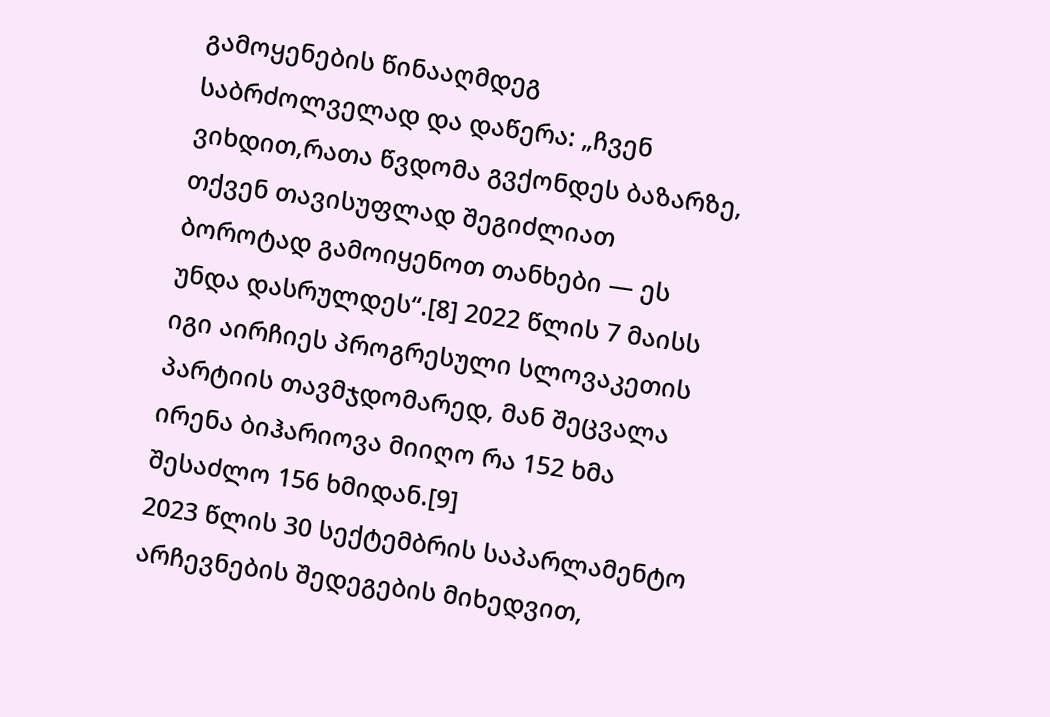გამოყენების წინააღმდეგ საბრძოლველად და დაწერა: „ჩვენ ვიხდით,რათა წვდომა გვქონდეს ბაზარზე, თქვენ თავისუფლად შეგიძლიათ ბოროტად გამოიყენოთ თანხები — ეს უნდა დასრულდეს“.[8] 2022 წლის 7 მაისს იგი აირჩიეს პროგრესული სლოვაკეთის პარტიის თავმჯდომარედ, მან შეცვალა ირენა ბიჰარიოვა მიიღო რა 152 ხმა შესაძლო 156 ხმიდან.[9]
2023 წლის 30 სექტემბრის საპარლამენტო არჩევნების შედეგების მიხედვით,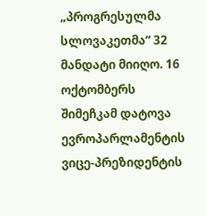„პროგრესულმა სლოვაკეთმა“ 32 მანდატი მიიღო. 16 ოქტომბერს შიმეჩკამ დატოვა ევროპარლამენტის ვიცე-პრეზიდენტის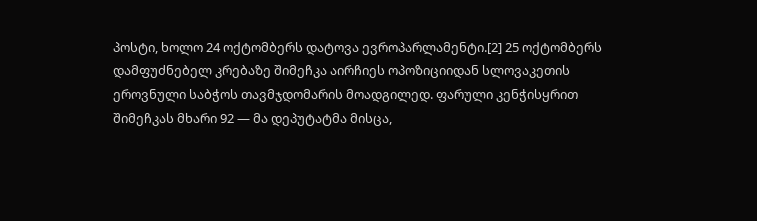პოსტი, ხოლო 24 ოქტომბერს დატოვა ევროპარლამენტი.[2] 25 ოქტომბერს დამფუძნებელ კრებაზე შიმეჩკა აირჩიეს ოპოზიციიდან სლოვაკეთის ეროვნული საბჭოს თავმჯდომარის მოადგილედ. ფარული კენჭისყრით შიმეჩკას მხარი 92 — მა დეპუტატმა მისცა,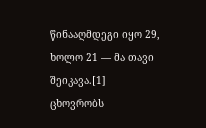წინააღმდეგი იყო 29, ხოლო 21 — მა თავი შეიკავა.[1]
ცხოვრობს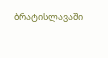ბრატისლავაში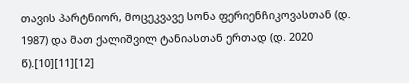თავის პარტნიორ, მოცეკვავე სონა ფერიენჩიკოვასთან (დ. 1987) და მათ ქალიშვილ ტანიასთან ერთად (დ. 2020 წ).[10][11][12]